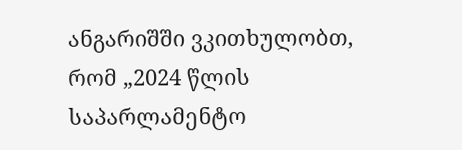ანგარიშში ვკითხულობთ, რომ „2024 წლის საპარლამენტო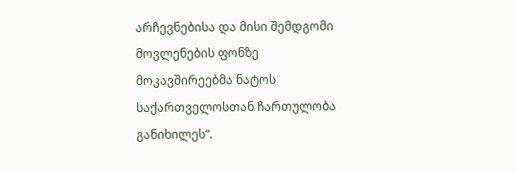არჩევნებისა და მისი შემდგომი მოვლენების ფონზე მოკავშირეებმა ნატოს საქართველოსთან ჩართულობა განიხილეს“.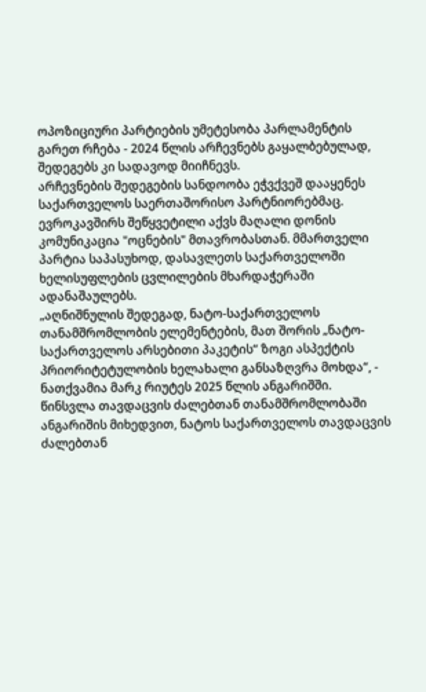ოპოზიციური პარტიების უმეტესობა პარლამენტის გარეთ რჩება - 2024 წლის არჩევნებს გაყალბებულად, შედეგებს კი სადავოდ მიიჩნევს.
არჩევნების შედეგების სანდოობა ეჭვქვეშ დააყენეს საქართველოს საერთაშორისო პარტნიორებმაც.
ევროკავშირს შეწყვეტილი აქვს მაღალი დონის კომუნიკაცია "ოცნების" მთავრობასთან. მმართველი პარტია საპასუხოდ, დასავლეთს საქართველოში ხელისუფლების ცვლილების მხარდაჭერაში ადანაშაულებს.
„აღნიშნულის შედეგად, ნატო-საქართველოს თანამშრომლობის ელემენტების, მათ შორის „ნატო-საქართველოს არსებითი პაკეტის“ ზოგი ასპექტის პრიორიტეტულობის ხელახალი განსაზღვრა მოხდა“, - ნათქვამია მარკ რიუტეს 2025 წლის ანგარიშში.
წინსვლა თავდაცვის ძალებთან თანამშრომლობაში
ანგარიშის მიხედვით, ნატოს საქართველოს თავდაცვის ძალებთან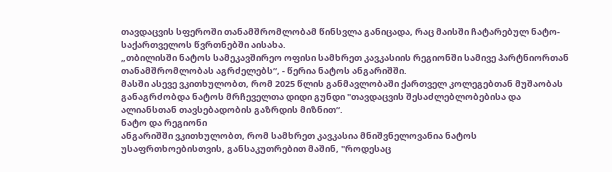თავდაცვის სფეროში თანამშრომლობამ წინსვლა განიცადა, რაც მაისში ჩატარებულ ნატო-საქართველოს წვრთნებში აისახა.
„თბილისში ნატოს სამეკავშირეო ოფისი სამხრეთ კავკასიის რეგიონში სამივე პარტნიორთან თანამშრომლობას აგრძელებს“, - წერია ნატოს ანგარიშში.
მასში ასევე ვკითხულობთ, რომ 2025 წლის განმავლობაში ქართველ კოლეგებთან მუშაობას განაგრძობდა ნატოს მრჩეველთა დიდი გუნდი "თავდაცვის შესაძლებლობებისა და ალიანსთან თავსებადობის გაზრდის მიზნით“.
ნატო და რეგიონი
ანგარიშში ვკითხულობთ, რომ სამხრეთ კავკასია მნიშვნელოვანია ნატოს უსაფრთხოებისთვის, განსაკუთრებით მაშინ, "როდესაც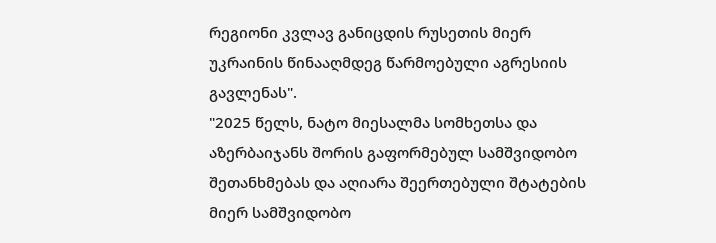რეგიონი კვლავ განიცდის რუსეთის მიერ უკრაინის წინააღმდეგ წარმოებული აგრესიის გავლენას".
"2025 წელს, ნატო მიესალმა სომხეთსა და აზერბაიჯანს შორის გაფორმებულ სამშვიდობო შეთანხმებას და აღიარა შეერთებული შტატების მიერ სამშვიდობო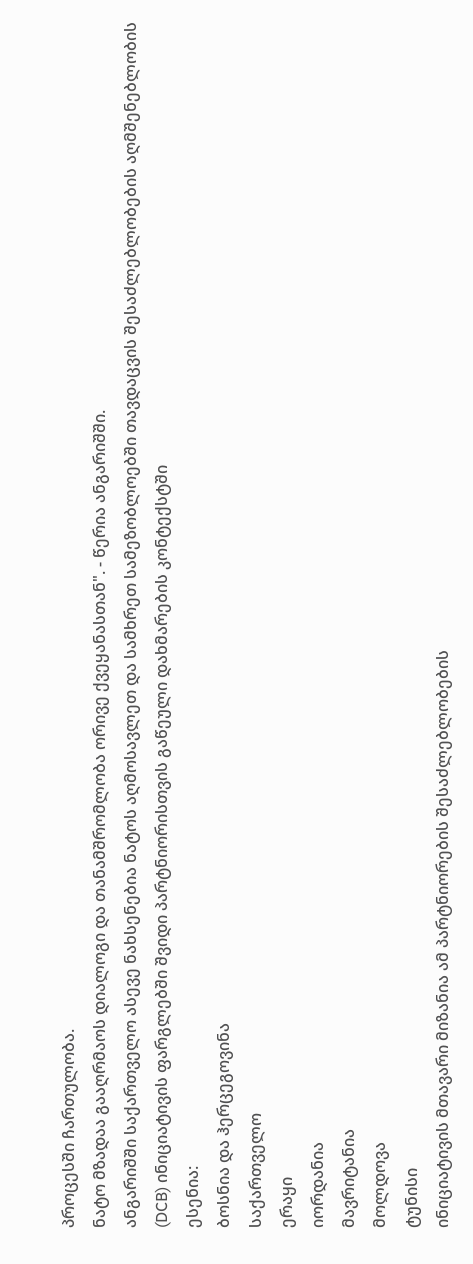პროცესში ჩართულობა.
ნატო მზადაა გააღრმაოს დიალოგი და თანამშრომლობა ორივე ქვეყანასთან". - წერია ანგარიშში.
ანგარიშში საქართველო ასევე ნახსენებია ნატოს აღმოსავლეთ და სამხრეთ სამეზობლოებში თავდაცვის შესაძლებლობების აღმშენებლობის (DCB) ინიციატივის ფარგლებში შვიდი პარტნიორისთვის გაწეული დახმარების კონტექსტში
ესენია:
ბოსნია და ჰერცეგოვინა
საქართველო
ერაყი
იორდანია
მავრიტანია
მოლდოვა
ტუნისი
ინიციატივის მთავარი მიზანია ამ პარტნიორების შესაძლებლობების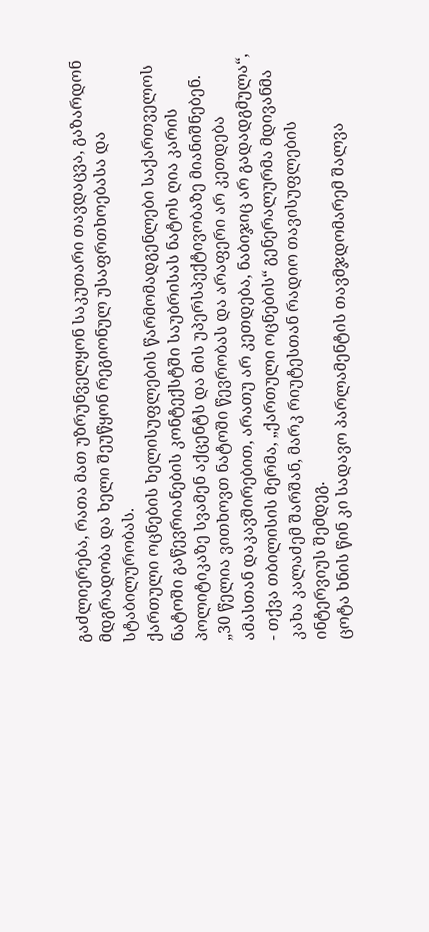გაძლიერება, რათა მათ უზრუნველყონ საკუთარი თავდაცვა, გაზარდონ მდგრადობა და ხელი შეუწყონ რეგიონულ უსაფრთხოებასა და სტაბილურობას.
ქართული ოცნების ხელისუფლების წარმომადგენლები საქართველოს ნატოში გაწევრიანების კონტექსტში საუბრისას ნატოს ღია კარის პოლიტიკაზე სვამენ აქცენტს და მის უპერსპექტივობაზე მიანიშნებენ.
„30 წელია ვითხოვთ ნატოში წევრობას და არაფერი არ კეთდება ამასთან დაკავშირებით, არათუ არ კეთდება, ნაბიჯიც არ გადადგმულა“, - თქვა თბილისის მერმა, „ქართული ოცნების“ გენერალურმა მდივანმა კახა კალაძემ შარშან, მარკ რიუტესთან რადიო თავისუფლების ინტერვიუს შემდეგ.
ცოტა ხნის წინ კი სადავო პარლამენტის თავმჯდომარემ შალვა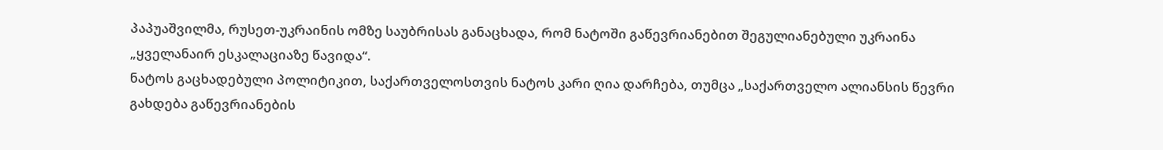პაპუაშვილმა, რუსეთ-უკრაინის ომზე საუბრისას განაცხადა, რომ ნატოში გაწევრიანებით შეგულიანებული უკრაინა „ყველანაირ ესკალაციაზე წავიდა“.
ნატოს გაცხადებული პოლიტიკით, საქართველოსთვის ნატოს კარი ღია დარჩება, თუმცა „საქართველო ალიანსის წევრი გახდება გაწევრიანების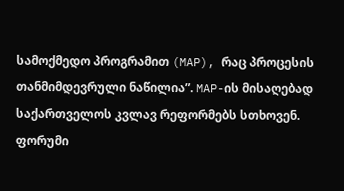სამოქმედო პროგრამით (MAP), რაც პროცესის თანმიმდევრული ნაწილია”. MAP-ის მისაღებად საქართველოს კვლავ რეფორმებს სთხოვენ.
ფორუმი